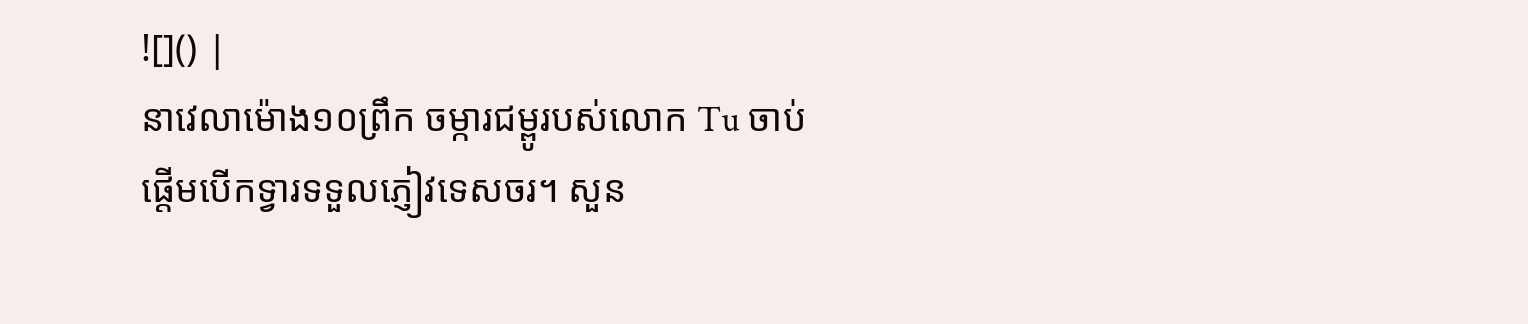![]() |
នាវេលាម៉ោង១០ព្រឹក ចម្ការជម្ពូរបស់លោក Tu ចាប់ផ្ដើមបើកទ្វារទទួលភ្ញៀវទេសចរ។ សួន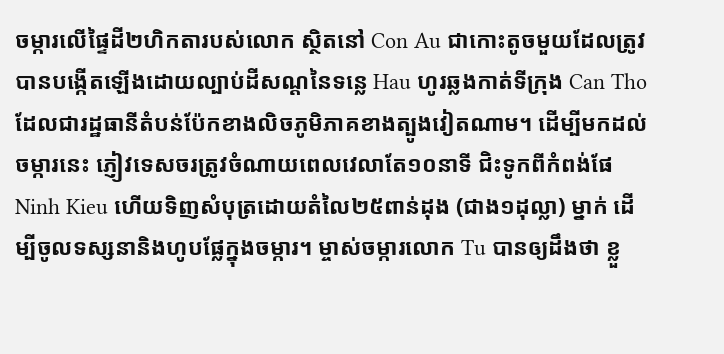ចម្ការលើផ្ទៃដី២ហិកតារបស់លោក ស្ថិតនៅ Con Au ជាកោះតូចមួយដែលត្រូវបានបង្កើតឡើងដោយល្បាប់ដីសណ្ដនៃទន្លេ Hau ហូរឆ្លងកាត់ទីក្រុង Can Tho ដែលជារដ្ឋធានីតំបន់ប៉ែកខាងលិចភូមិភាគខាងត្បូងវៀតណាម។ ដើម្បីមកដល់ចម្ការនេះ ភ្ញៀវទេសចរត្រូវចំណាយពេលវេលាតែ១០នាទី ជិះទូកពីកំពង់ផែ Ninh Kieu ហើយទិញសំបុត្រដោយតំលៃ២៥ពាន់ដុង (ជាង១ដុល្លា) ម្នាក់ ដើម្បីចូលទស្សនានិងហូបផ្លែក្នុងចម្ការ។ ម្ចាស់ចម្ការលោក Tu បានឲ្យដឹងថា ខ្លួ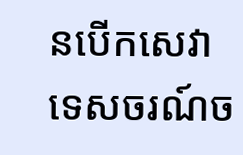នបើកសេវាទេសចរណ៍ច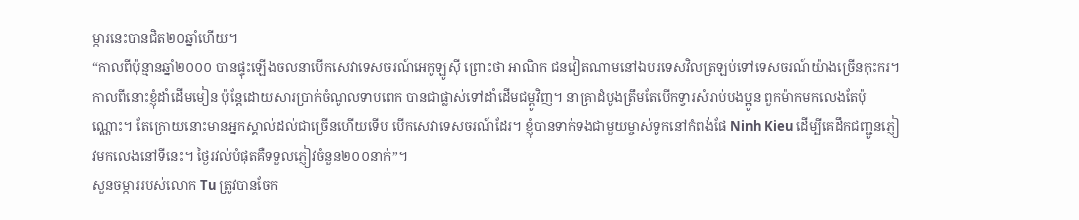ម្ការនេះបានជិត២០ឆ្នាំហើយ។
“កាលពីប៉ុន្មានឆ្នាំ២០០០ បានផ្ទុះឡើងចលនាបើកសេវាទេសចរណ៍អេកូឡូស៊ី ព្រោះថា អាណិក ជនវៀតណាមនៅឯបរទេសវិលត្រឡប់ទៅទេសចរណ៍យ៉ាងច្រើនកុះករ។ កាលពីនោះខ្ញុំដាំដើមមៀន ប៉ុន្តែដោយសារប្រាក់ចំណូលទាបពេក បានជាផ្លាស់ទៅដាំដើមជម្ពូវិញ។ នាគ្រាដំបូងត្រឹមតែបើកទ្វារសំរាប់បងប្អូន ពួកម៉ាកមកលេងតែប៉ុណ្ណោះ។ តែក្រោយនោះមានអ្នកស្គាល់ដល់ជាច្រើនហើយទើប បើកសេវាទេសចរណ៍ដែរ។ ខ្ញុំបានទាក់ទងជាមួយម្ចាស់ទូកនៅកំពង់ផែ Ninh Kieu ដើម្បីគេដឹកជញ្ជូនភ្ញៀវមកលេងនៅទីនេះ។ ថ្ងៃរវល់បំផុតគឺទទួលភ្ញៀវចំនួន២០០នាក់”។
សួនចម្ការរបស់លោក Tu ត្រូវបានចែក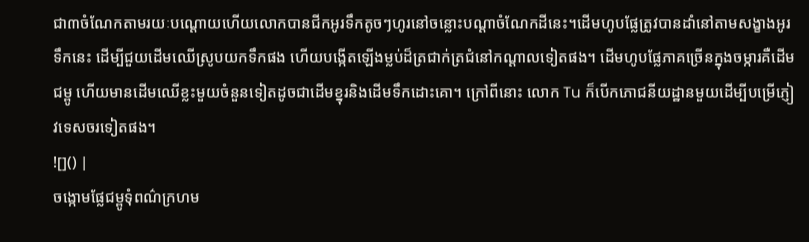ជា៣ចំណែកតាមរយៈបណ្ដោយហើយលោកបានជីកអូរទឹកតូចៗហូរនៅចន្លោះបណ្ដាចំណែកដីនេះ។ដើមហូបផ្លែត្រូវបានដាំនៅតាមសង្ខាងអូរទឹកនេះ ដើម្បីជួយដើមឈើស្រូបយកទឹកផង ហើយបង្កើតឡើងម្លប់ដ៏ត្រជាក់ត្រជំនៅកណ្ដាលទៀតផង។ ដើមហូបផ្លែភាគច្រើនក្នុងចម្ការគឺដើមជម្ពូ ហើយមានដើមឈើខ្លះមួយចំនួនទៀតដូចជាដើមខ្នុរនិងដើមទឹកដោះគោ។ ក្រៅពីនោះ លោក Tu ក៏បើកភោជនីយដ្ឋានមួយដើម្បីបម្រើភ្ញៀវទេសចរទៀតផង។
![]() |
ចង្កោមផ្លែជម្ពូទុំពណ៌ក្រហម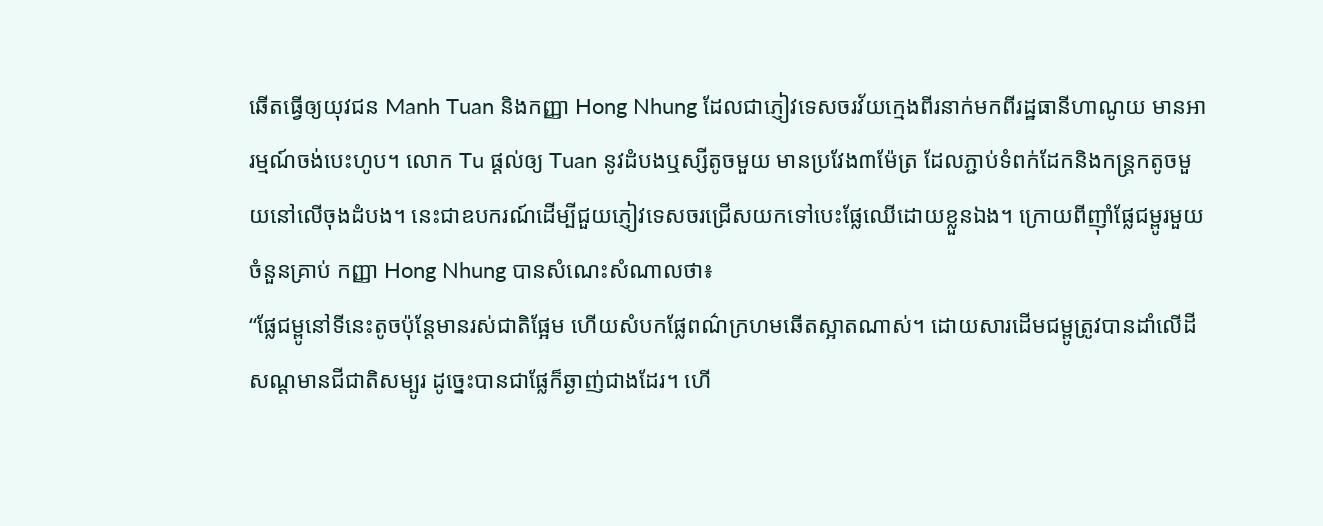ឆើតធ្វើឲ្យយុវជន Manh Tuan និងកញ្ញា Hong Nhung ដែលជាភ្ញៀវទេសចរវ័យក្មេងពីរនាក់មកពីរដ្ឋធានីហាណូយ មានអារម្មណ៍ចង់បេះហូប។ លោក Tu ផ្ដល់ឲ្យ Tuan នូវដំបងឬស្សីតូចមួយ មានប្រវែង៣ម៉ែត្រ ដែលភ្ជាប់ទំពក់ដែកនិងកន្ត្រកតូចមួយនៅលើចុងដំបង។ នេះជាឧបករណ៍ដើម្បីជួយភ្ញៀវទេសចរជ្រើសយកទៅបេះផ្លែឈើដោយខ្លួនឯង។ ក្រោយពីញ៉ាំផ្លែជម្ពូរមួយចំនួនគ្រាប់ កញ្ញា Hong Nhung បានសំណេះសំណាលថា៖
“ផ្លែជម្ពូនៅទីនេះតូចប៉ុន្តែមានរស់ជាតិផ្អែម ហើយសំបកផ្លែពណ៌ក្រហមឆើតស្អាតណាស់។ ដោយសារដើមជម្ពូត្រូវបានដាំលើដីសណ្ដមានជីជាតិសម្បូរ ដូច្នេះបានជាផ្លែក៏ឆ្ងាញ់ជាងដែរ។ ហើ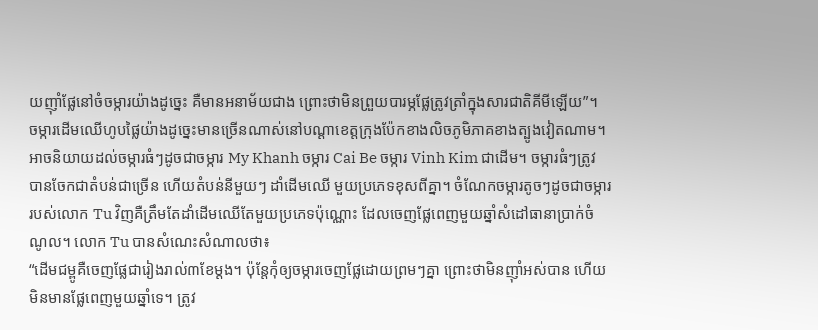យញ៉ាំផ្លែនៅចំចម្ការយ៉ាងដូច្នេះ គឺមានអនាម័យជាង ព្រោះថាមិនព្រួយបារម្ភផ្លែត្រូវត្រាំក្នុងសារជាតិគីមីឡើយ”។
ចម្ការដើមឈើហូបផ្លៃយ៉ាងដូច្នេះមានច្រើនណាស់នៅបណ្ដាខេត្តក្រុងប៉ែកខាងលិចភូមិភាគខាងត្បូងវៀតណាម។ អាចនិយាយដល់ចម្ការធំៗដូចជាចម្ការ My Khanh ចម្ការ Cai Be ចម្ការ Vinh Kim ជាដើម។ ចម្ការធំៗត្រូវបានចែកជាតំបន់ជាច្រើន ហើយតំបន់នីមួយៗ ដាំដើមឈើ មួយប្រភេទខុសពីគ្នា។ ចំណែកចម្ការតូចៗដូចជាចម្ការរបស់លោក Tu វិញគឺត្រឹមតែដាំដើមឈើតែមួយប្រភេទប៉ុណ្ណោះ ដែលចេញផ្លែពេញមួយឆ្នាំសំដៅធានាប្រាក់ចំណូល។ លោក Tu បានសំណេះសំណាលថា៖
“ដើមជម្ពូគឺចេញផ្លែជារៀងរាល់៣ខែម្ដង។ ប៉ុន្តែកុំឲ្យចម្ការចេញផ្លែដោយព្រមៗគ្នា ព្រោះថាមិនញ៉ាំអស់បាន ហើយមិនមានផ្លែពេញមួយឆ្នាំទេ។ ត្រូវ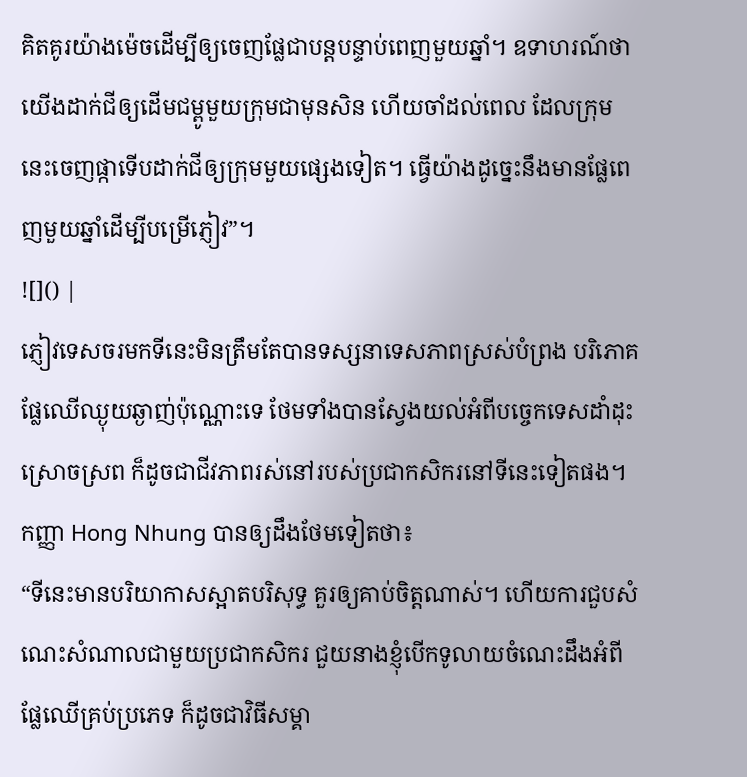គិតគូរយ៉ាងម៉េចដើម្បីឲ្យចេញផ្លែជាបន្តបន្ទាប់ពេញមួយឆ្នាំ។ ឧទាហរណ៍ថា យើងដាក់ជីឲ្យដើមជម្ពូមួយក្រុមជាមុនសិន ហើយចាំដល់ពេល ដែលក្រុម នេះចេញផ្កាទើបដាក់ជីឲ្យក្រុមមួយផ្សេងទៀត។ ធ្វើយ៉ាងដូច្នេះនឹងមានផ្លែពេញមួយឆ្នាំដើម្បីបម្រើភ្ញៀវ”។
![]() |
ភ្ញៀវទេសចរមកទីនេះមិនត្រឹមតែបានទស្សនាទេសភាពស្រស់បំព្រង បរិភោគផ្លែឈើឈ្ងុយឆ្ងាញ់ប៉ុណ្ណោះទេ ថែមទាំងបានស្វែងយល់អំពីបច្ចេកទេសដាំដុះ ស្រោចស្រព ក៏ដូចជាជីវភាពរស់នៅរបស់ប្រជាកសិករនៅទីនេះទៀតផង។ កញ្ញា Hong Nhung បានឲ្យដឹងថែមទៀតថា៖
“ទីនេះមានបរិយាកាសស្អាតបរិសុទ្ធ គួរឲ្យគាប់ចិត្តណាស់។ ហើយការជួបសំណេះសំណាលជាមួយប្រជាកសិករ ជួយនាងខ្ញុំបើកទូលាយចំណេះដឹងអំពីផ្លែឈើគ្រប់ប្រភេទ ក៏ដូចជាវិធីសម្គា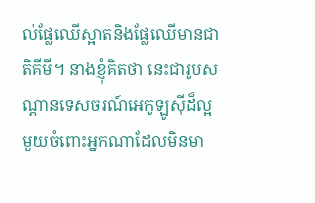ល់ផ្លែឈើស្អាតនិងផ្លែឈើមានជាតិគីមី។ នាងខ្ញុំគិតថា នេះជារូបសណ្ដានទេសចរណ៍អេកូឡូស៊ីដ៏ល្អមួយចំពោះអ្នកណាដែលមិនមា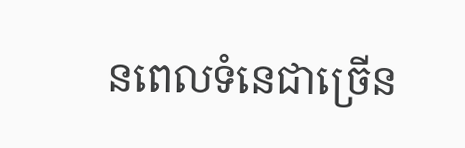នពេលទំនេជាច្រើន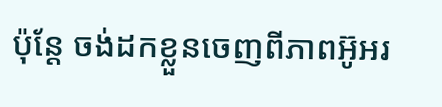ប៉ុន្តែ ចង់ដកខ្លួនចេញពីភាពអ៊ូអរ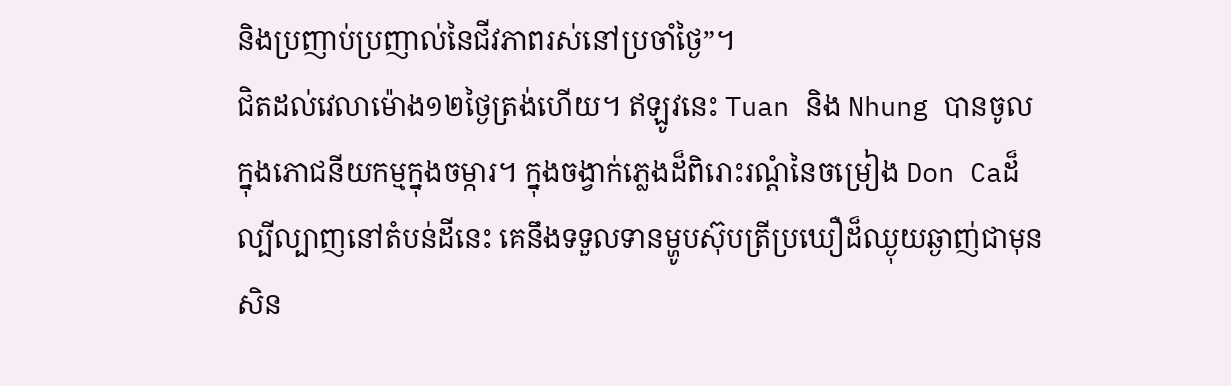និងប្រញាប់ប្រញាល់នៃជីវភាពរស់នៅប្រចាំថ្ងៃ”។
ជិតដល់វេលាម៉ោង១២ថ្ងៃត្រង់ហើយ។ ឥឡូវនេះ Tuan និង Nhung បានចូលក្នុងភោជនីយកម្មក្នុងចម្ការ។ ក្នុងចង្វាក់ភ្លេងដ៏ពិរោះរណ្ដំនៃចម្រៀង Don Caដ៏ល្បីល្បាញនៅតំបន់ដីនេះ គេនឹងទទួលទានម្ហូបស៊ុបត្រីប្រឃឿដ៏ឈ្ងុយឆ្ងាញ់ជាមុនសិន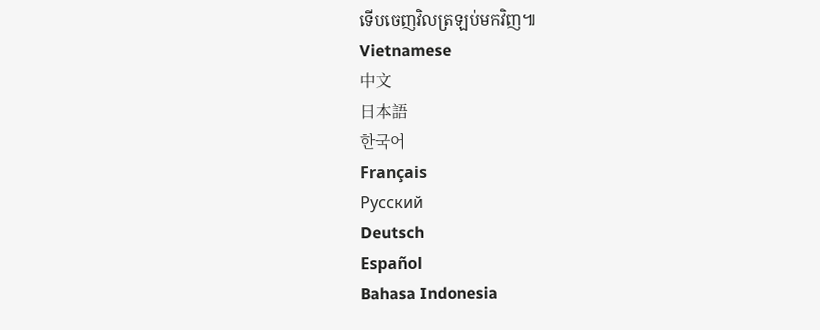ទើបចេញវិលត្រឡប់មកវិញ៕
Vietnamese
中文
日本語
한국어
Français
Русский
Deutsch
Español
Bahasa Indonesia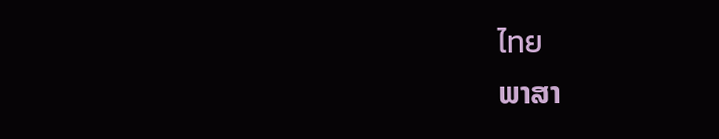ไทย
ພາສາ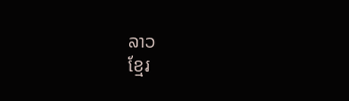ລາວ
ខ្មែរ